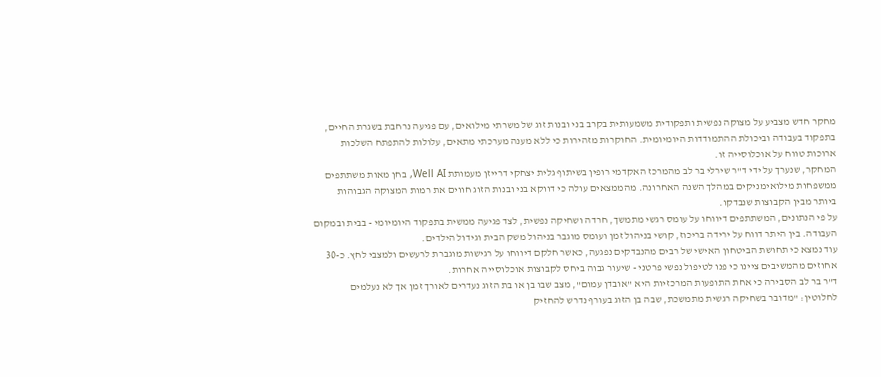מחקר חדש מצביע על מצוקה נפשית ותפקודית משמעותית בקרב בני ובנות זוג של משרתי מילואים, עם פגיעה נרחבת בשגרת החיים, בתפקוד בעבודה וביכולת ההתמודדות היומיומית. החוקרות מזהירות כי ללא מענה מערכתי מתאים, עלולות להתפתח השלכות ארוכות טווח על אוכלוסייה זו.
המחקר, שנערך על ידי ד"ר שירלי בר לב מהמרכז האקדמי רופין בשיתוף גלית יצחקי דרייזן מעמותת Well AI, בחן מאות משתתפים ממשפחות מילואימניקים במהלך השנה האחרונה. מהממצאים עולה כי דווקא בני ובנות הזוג חווים את רמות המצוקה הגבוהות ביותר מבין הקבוצות שנבדקו.
על פי הנתונים, המשתתפים דיווחו על עומס רגשי מתמשך, חרדה ושחיקה נפשית, לצד פגיעה ממשית בתפקוד היומיומי - בבית ובמקום העבודה. בין היתר דווח על ירידה בריכוז, קושי בניהול זמן ועומס מוגבר בניהול משק הבית וגידול הילדים.
עוד נמצא כי תחושת הביטחון האישי של רבים מהנבדקים נפגעה, כאשר חלקם דיווחו על רגישות מוגברת לרעשים ולמצבי לחץ. כ-30 אחוזים מהמשיבים ציינו כי פנו לטיפול נפשי פרטני - שיעור גבוה ביחס לקבוצות אוכלוסייה אחרות.
ד"ר בר לב הסבירה כי אחת התופעות המרכזיות היא "אובדן עמום", מצב שבו בן או בת הזוג נעדרים לאורך זמן אך לא נעלמים לחלוטין: "מדובר בשחיקה רגשית מתמשכת, שבה בן הזוג בעורף נדרש להחזיק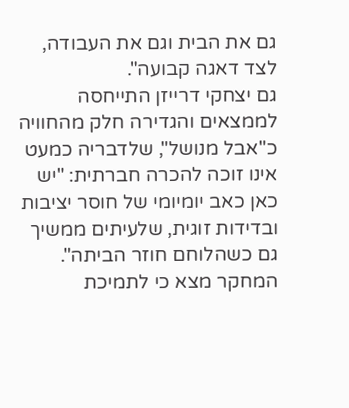גם את הבית וגם את העבודה, לצד דאגה קבועה".
גם יצחקי דרייזן התייחסה לממצאים והגדירה חלק מהחוויה כ"אבל מנושל", שלדבריה כמעט אינו זוכה להכרה חברתית: "יש כאן כאב יומיומי של חוסר יציבות ובדידות זוגית, שלעיתים ממשיך גם כשהלוחם חוזר הביתה".
המחקר מצא כי לתמיכת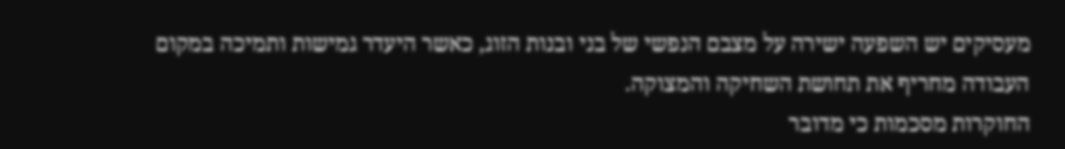מעסיקים יש השפעה ישירה על מצבם הנפשי של בני ובנות הזוג, כאשר היעדר גמישות ותמיכה במקום העבודה מחריף את תחושת השחיקה והמצוקה.
החוקרות מסכמות כי מדובר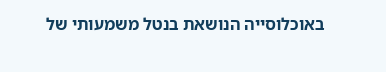באוכלוסייה הנושאת בנטל משמעותי של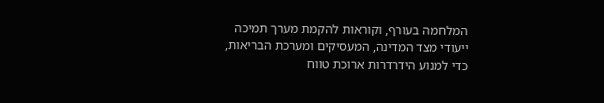המלחמה בעורף, וקוראות להקמת מערך תמיכה ייעודי מצד המדינה, המעסיקים ומערכת הבריאות, כדי למנוע הידרדרות ארוכת טווח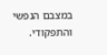במצבם הנפשי והתפקודי.